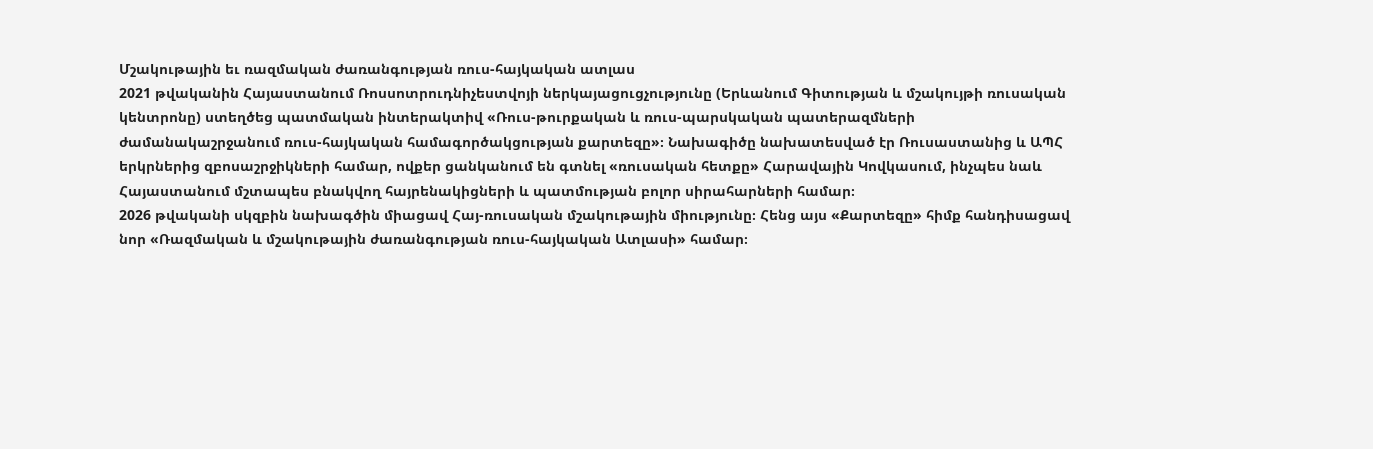Մշակութային եւ ռազմական ժառանգության ռուս-հայկական ատլաս
2021 թվականին Հայաստանում Ռոսսոտրուդնիչեստվոյի ներկայացուցչությունը (Երևանում Գիտության և մշակույթի ռուսական կենտրոնը) ստեղծեց պատմական ինտերակտիվ «Ռուս-թուրքական և ռուս-պարսկական պատերազմների ժամանակաշրջանում ռուս-հայկական համագործակցության քարտեզը»։ Նախագիծը նախատեսված էր Ռուսաստանից և ԱՊՀ երկրներից զբոսաշրջիկների համար, ովքեր ցանկանում են գտնել «ռուսական հետքը» Հարավային Կովկասում, ինչպես նաև Հայաստանում մշտապես բնակվող հայրենակիցների և պատմության բոլոր սիրահարների համար։
2026 թվականի սկզբին նախագծին միացավ Հայ-ռուսական մշակութային միությունը։ Հենց այս «Քարտեզը» հիմք հանդիսացավ նոր «Ռազմական և մշակութային ժառանգության ռուս-հայկական Ատլասի» համար։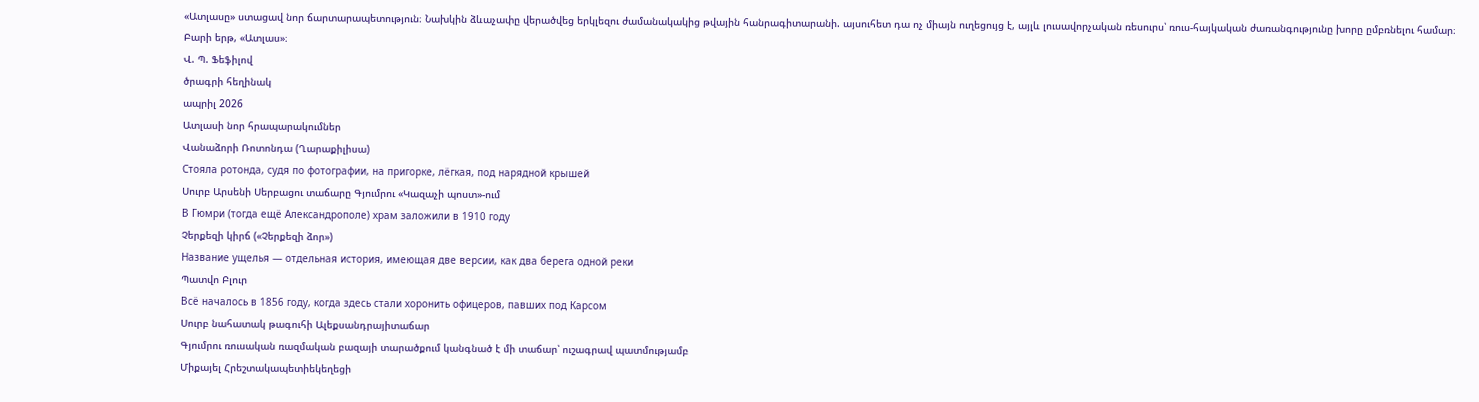«Ատլասը» ստացավ նոր ճարտարապետություն։ Նախկին ձևաչափը վերածվեց երկլեզու ժամանակակից թվային հանրագիտարանի. այսուհետ դա ոչ միայն ուղեցույց է, այլև լուսավորչական ռեսուրս՝ ռուս-հայկական ժառանգությունը խորը ըմբռնելու համար։
Բարի երթ, «Ատլաս»։
Վ. Պ. Ֆեֆիլով
ծրագրի հեղինակ
ապրիլ 2026
Ատլասի նոր հրապարակումներ
Վանաձորի Ռոտոնդա (Ղարաքիլիսա)
Стояла ротонда, судя по фотографии, на пригорке, лёгкая, под нарядной крышей
Սուրբ Արսենի Սերբացու տաճարը Գյումրու «Կազաչի պոստ»-ում
В Гюмри (тогда ещё Александрополе) храм заложили в 1910 году
Չերքեզի կիրճ («Չերքեզի ձոր»)
Название ущелья — отдельная история, имеющая две версии, как два берега одной реки
Պատվո Բլուր
Всё началось в 1856 году, когда здесь стали хоронить офицеров, павших под Карсом
Սուրբ նահատակ թագուհի Ալեքսանդրայիտաճար
Գյումրու ռուսական ռազմական բազայի տարածքում կանգնած է մի տաճար՝ ուշագրավ պատմությամբ
Միքայել Հրեշտակապետիեկեղեցի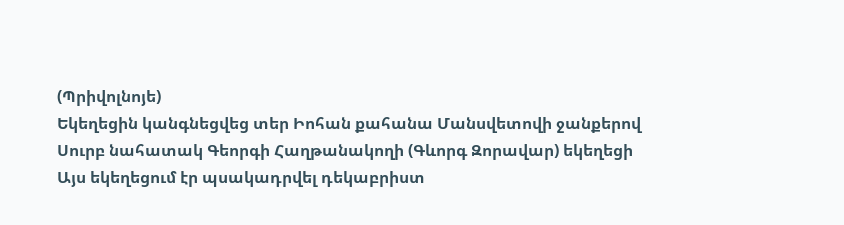(Պրիվոլնոյե)
Եկեղեցին կանգնեցվեց տեր Իոհան քահանա Մանսվետովի ջանքերով
Սուրբ նահատակ Գեորգի Հաղթանակողի (Գևորգ Զորավար) եկեղեցի
Այս եկեղեցում էր պսակադրվել դեկաբրիստ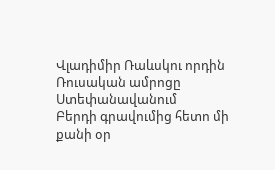Վլադիմիր Ռաևսկու որդին
Ռուսական ամրոցը Ստեփանավանում
Բերդի գրավումից հետո մի քանի օր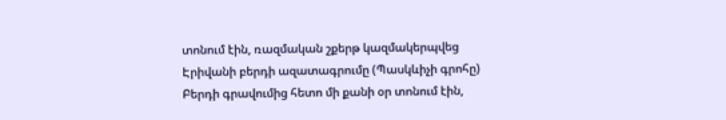տոնում էին, ռազմական շքերթ կազմակերպվեց
Էրիվանի բերդի ազատագրումը (Պասկևիչի գրոհը)
Բերդի գրավումից հետո մի քանի օր տոնում էին,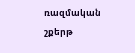ռազմական շքերթ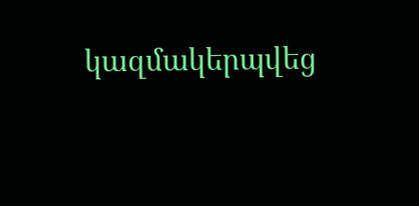կազմակերպվեց